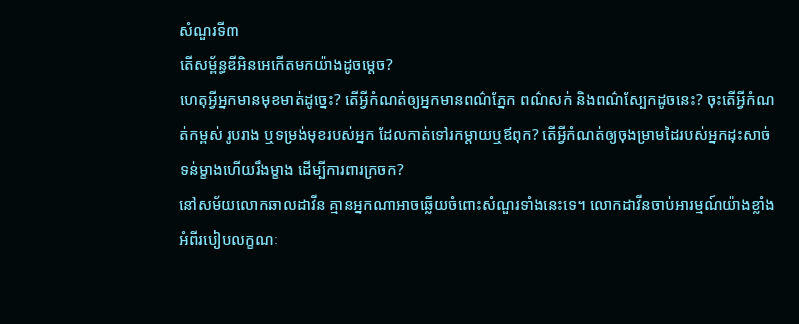សំណួរទី៣
តើសម្ព័ន្ធឌីអិនអេកើតមកយ៉ាងដូចម្តេច?
ហេតុអ្វីអ្នកមានមុខមាត់ដូច្នេះ? តើអ្វីកំណត់ឲ្យអ្នកមានពណ៌ភ្នែក ពណ៌សក់ និងពណ៌ស្បែកដូចនេះ? ចុះតើអ្វីកំណត់កម្ពស់ រូបរាង ឬទម្រង់មុខរបស់អ្នក ដែលកាត់ទៅរកម្ដាយឬឪពុក? តើអ្វីកំណត់ឲ្យចុងម្រាមដៃរបស់អ្នកដុះសាច់ទន់ម្ខាងហើយរឹងម្ខាង ដើម្បីការពារក្រចក?
នៅសម័យលោកឆាលដាវីន គ្មានអ្នកណាអាចឆ្លើយចំពោះសំណួរទាំងនេះទេ។ លោកដាវីនចាប់អារម្មណ៍យ៉ាងខ្លាំងអំពីរបៀបលក្ខណៈ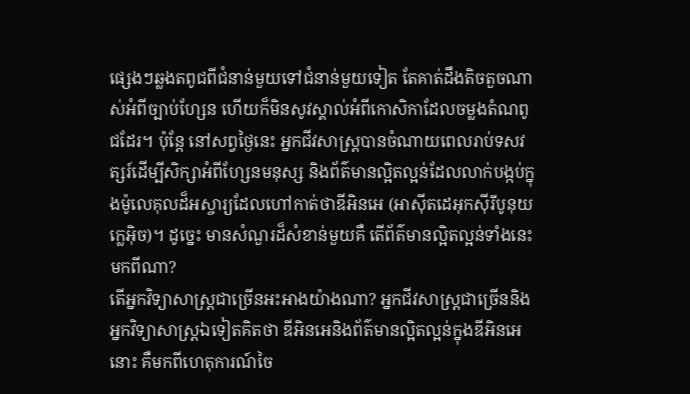ផ្សេងៗឆ្លងតពូជពីជំនាន់មួយទៅជំនាន់មួយទៀត តែគាត់ដឹងតិចតួចណាស់អំពីច្បាប់ហ្សែន ហើយក៏មិនសូវស្គាល់អំពីកោសិកាដែលចម្លងតំណពូជដែរ។ ប៉ុន្តែ នៅសព្វថ្ងៃនេះ អ្នកជីវសាស្ត្របានចំណាយពេលរាប់ទសវត្សរ៍ដើម្បីសិក្សាអំពីហ្សែនមនុស្ស និងព័ត៌មានល្អិតល្អន់ដែលលាក់បង្កប់ក្នុងម៉ូលេគុលដ៏អស្ចារ្យដែលហៅកាត់ថាឌីអិនអេ (អាស៊ីតដេអុកស៊ីរីបូនុយក្លេអ៊ិច)។ ដូច្នេះ មានសំណួរដ៏សំខាន់មួយគឺ តើព័ត៌មានល្អិតល្អន់ទាំងនេះមកពីណា?
តើអ្នកវិទ្យាសាស្ត្រជាច្រើនអះអាងយ៉ាងណា? អ្នកជីវសាស្ត្រជាច្រើននិងអ្នកវិទ្យាសាស្ត្រឯទៀតគិតថា ឌីអិនអេនិងព័ត៌មានល្អិតល្អន់ក្នុងឌីអិនអេនោះ គឺមកពីហេតុការណ៍ចៃ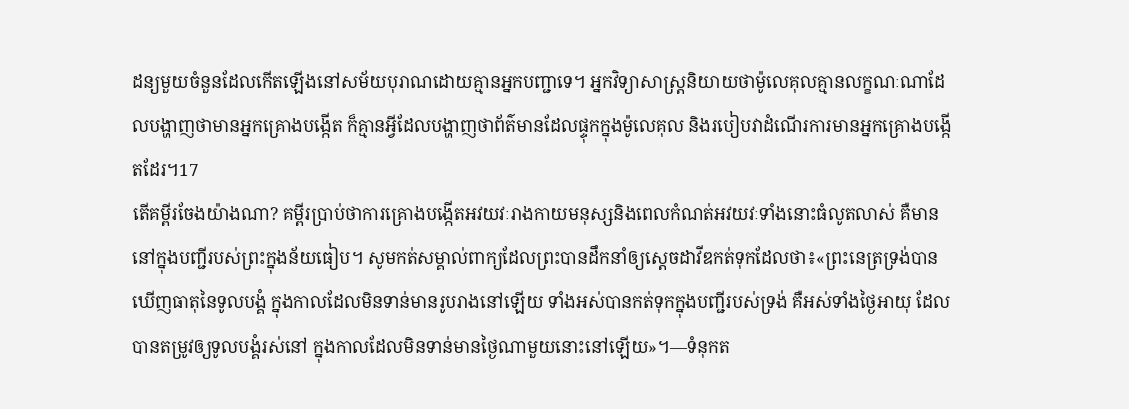ដន្យមួយចំនួនដែលកើតឡើងនៅសម័យបុរាណដោយគ្មានអ្នកបញ្ជាទេ។ អ្នកវិទ្យាសាស្ត្រនិយាយថាម៉ូលេគុលគ្មានលក្ខណៈណាដែលបង្ហាញថាមានអ្នកគ្រោងបង្កើត ក៏គ្មានអ្វីដែលបង្ហាញថាព័ត៌មានដែលផ្ទុកក្នុងម៉ូលេគុល និងរបៀបវាដំណើរការមានអ្នកគ្រោងបង្កើតដែរ។17
តើគម្ពីរចែងយ៉ាងណា? គម្ពីរប្រាប់ថាការគ្រោងបង្កើតអវយវៈរាងកាយមនុស្សនិងពេលកំណត់អវយវៈទាំងនោះធំលូតលាស់ គឺមាននៅក្នុងបញ្ជីរបស់ព្រះក្នុងន័យធៀប។ សូមកត់សម្គាល់ពាក្យដែលព្រះបានដឹកនាំឲ្យស្ដេចដាវីឌកត់ទុកដែលថា៖«ព្រះនេត្រទ្រង់បានឃើញធាតុនៃទូលបង្គំ ក្នុងកាលដែលមិនទាន់មានរូបរាងនៅឡើយ ទាំងអស់បានកត់ទុកក្នុងបញ្ជីរបស់ទ្រង់ គឺអស់ទាំងថ្ងៃអាយុ ដែលបានតម្រូវឲ្យទូលបង្គំរស់នៅ ក្នុងកាលដែលមិនទាន់មានថ្ងៃណាមួយនោះនៅឡើយ»។—ទំនុកត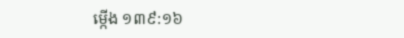ម្កើង ១៣៩:១៦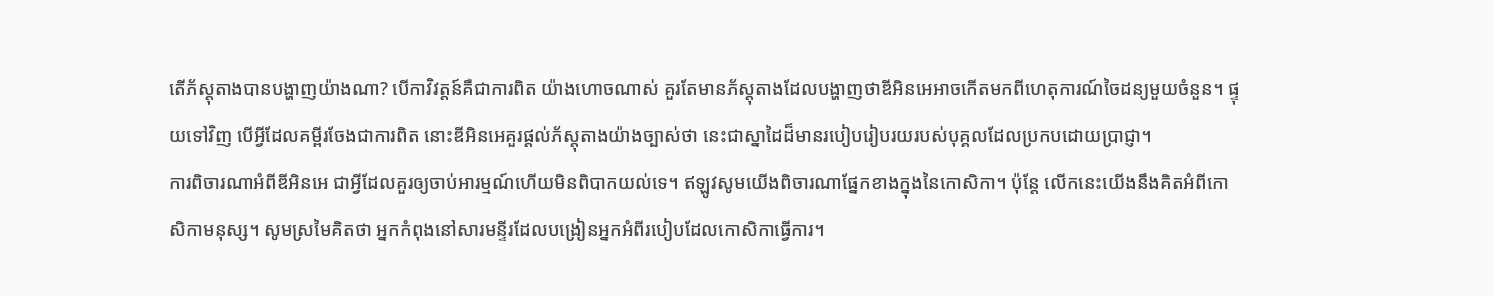តើភ័ស្តុតាងបានបង្ហាញយ៉ាងណា? បើកាវិវត្តន៍គឺជាការពិត យ៉ាងហោចណាស់ គួរតែមានភ័ស្តុតាងដែលបង្ហាញថាឌីអិនអេអាចកើតមកពីហេតុការណ៍ចៃដន្យមួយចំនួន។ ផ្ទុយទៅវិញ បើអ្វីដែលគម្ពីរចែងជាការពិត នោះឌីអិនអេគួរផ្ដល់ភ័ស្តុតាងយ៉ាងច្បាស់ថា នេះជាស្នាដៃដ៏មានរបៀបរៀបរយរបស់បុគ្គលដែលប្រកបដោយប្រាជ្ញា។
ការពិចារណាអំពីឌីអិនអេ ជាអ្វីដែលគួរឲ្យចាប់អារម្មណ៍ហើយមិនពិបាកយល់ទេ។ ឥឡូវសូមយើងពិចារណាផ្នែកខាងក្នុងនៃកោសិកា។ ប៉ុន្តែ លើកនេះយើងនឹងគិតអំពីកោសិកាមនុស្ស។ សូមស្រមៃគិតថា អ្នកកំពុងនៅសារមន្ទីរដែលបង្រៀនអ្នកអំពីរបៀបដែលកោសិកាធ្វើការ។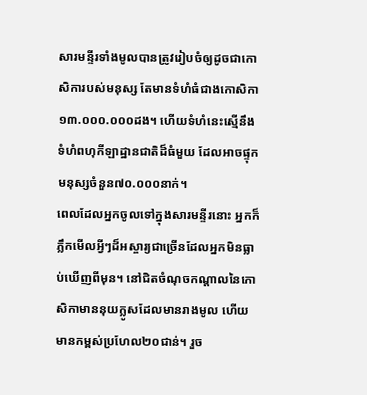សារមន្ទីរទាំងមូលបានត្រូវរៀបចំឲ្យដូចជាកោសិការបស់មនុស្ស តែមានទំហំធំជាងកោសិកា១៣.០០០.០០០ដង។ ហើយទំហំនេះស្មើនឹងទំហំពហុកីឡាដ្ឋានជាតិដ៏ធំមួយ ដែលអាចផ្ទុកមនុស្សចំនួន៧០.០០០នាក់។
ពេលដែលអ្នកចូលទៅក្នុងសារមន្ទីរនោះ អ្នកក៏ភ្លឹកមើលអ្វីៗដ៏អស្ចារ្យជាច្រើនដែលអ្នកមិនធ្លាប់ឃើញពីមុន។ នៅជិតចំណុចកណ្ដាលនៃកោសិកាមាននុយក្លូសដែលមានរាងមូល ហើយមានកម្ពស់ប្រហែល២០ជាន់។ រួច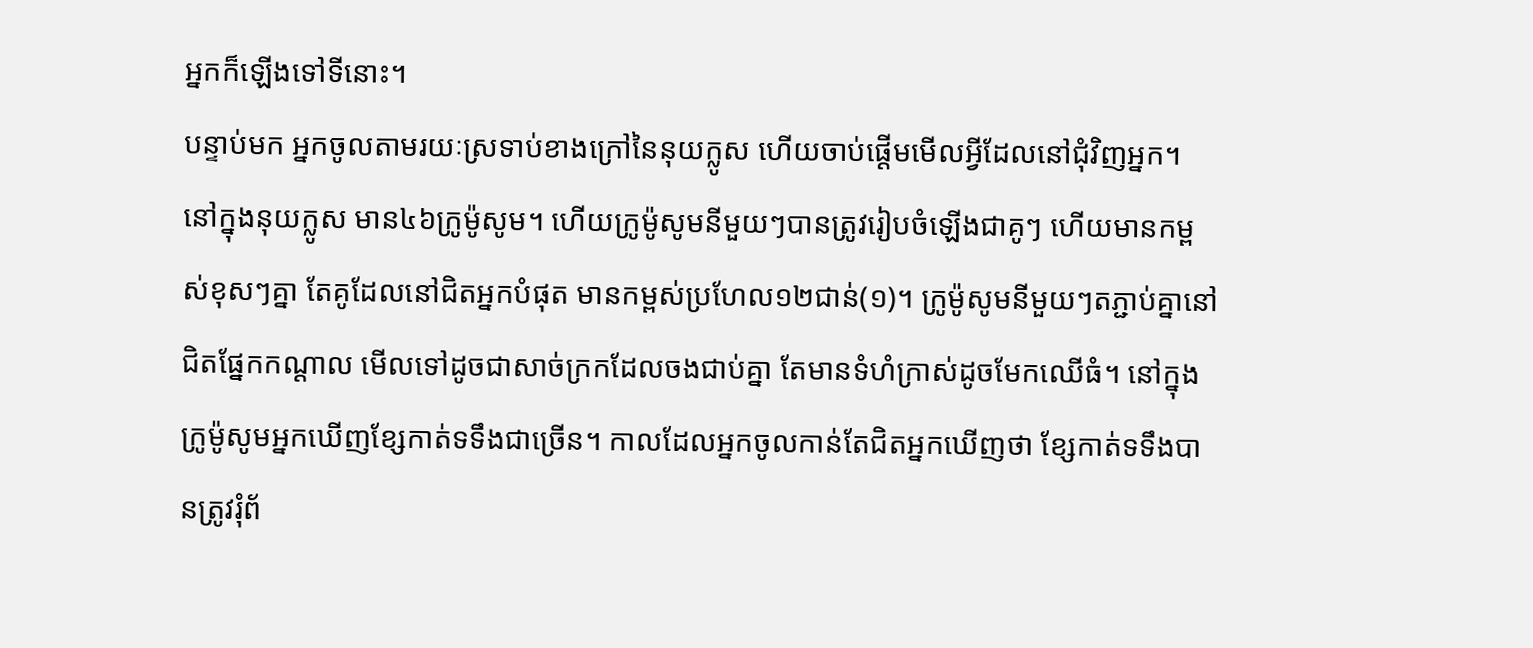អ្នកក៏ឡើងទៅទីនោះ។
បន្ទាប់មក អ្នកចូលតាមរយៈស្រទាប់ខាងក្រៅនៃនុយក្លូស ហើយចាប់ផ្ដើមមើលអ្វីដែលនៅជុំវិញអ្នក។ នៅក្នុងនុយក្លូស មាន៤៦ក្រូម៉ូសូម។ ហើយក្រូម៉ូសូមនីមួយៗបានត្រូវរៀបចំឡើងជាគូៗ ហើយមានកម្ពស់ខុសៗគ្នា តែគូដែលនៅជិតអ្នកបំផុត មានកម្ពស់ប្រហែល១២ជាន់(១)។ ក្រូម៉ូសូមនីមួយៗតភ្ជាប់គ្នានៅជិតផ្នែកកណ្ដាល មើលទៅដូចជាសាច់ក្រកដែលចងជាប់គ្នា តែមានទំហំក្រាស់ដូចមែកឈើធំ។ នៅក្នុងក្រូម៉ូសូមអ្នកឃើញខ្សែកាត់ទទឹងជាច្រើន។ កាលដែលអ្នកចូលកាន់តែជិតអ្នកឃើញថា ខ្សែកាត់ទទឹងបានត្រូវរុំព័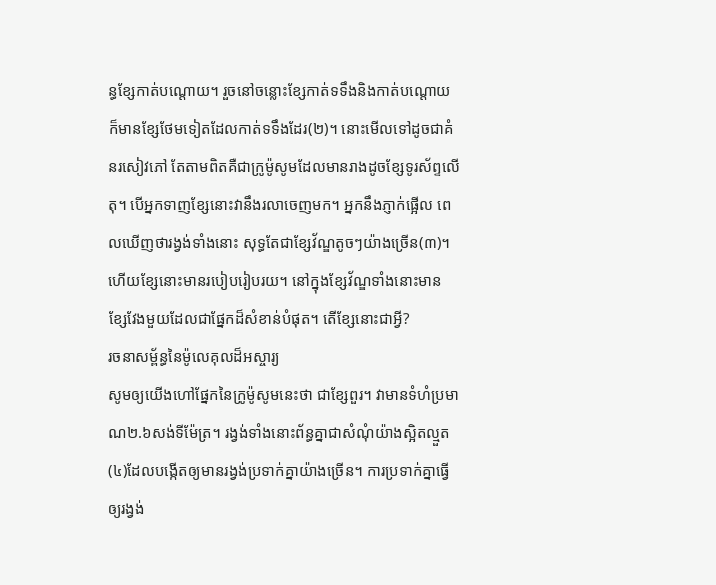ន្ធខ្សែកាត់បណ្ដោយ។ រួចនៅចន្លោះខ្សែកាត់ទទឹងនិងកាត់បណ្ដោយ ក៏មានខ្សែថែមទៀតដែលកាត់ទទឹងដែរ(២)។ នោះមើលទៅដូចជាគំនរសៀវភៅ តែតាមពិតគឺជាក្រូម៉ូសូមដែលមានរាងដូចខ្សែទូរស័ព្ទលើតុ។ បើអ្នកទាញខ្សែនោះវានឹងរលាចេញមក។ អ្នកនឹងភ្ញាក់ផ្អើល ពេលឃើញថារង្វង់ទាំងនោះ សុទ្ធតែជាខ្សែវ័ណ្ឌតូចៗយ៉ាងច្រើន(៣)។ ហើយខ្សែនោះមានរបៀបរៀបរយ។ នៅក្នុងខ្សែវ័ណ្ឌទាំងនោះមានខ្សែវែងមួយដែលជាផ្នែកដ៏សំខាន់បំផុត។ តើខ្សែនោះជាអ្វី?
រចនាសម្ព័ន្ធនៃម៉ូលេគុលដ៏អស្ចារ្យ
សូមឲ្យយើងហៅផ្នែកនៃក្រូម៉ូសូមនេះថា ជាខ្សែពួរ។ វាមានទំហំប្រមាណ២.៦សង់ទីម៉ែត្រ។ រង្វង់ទាំងនោះព័ន្ធគ្នាជាសំណុំយ៉ាងស្អិតល្មួត(៤)ដែលបង្កើតឲ្យមានរង្វង់ប្រទាក់គ្នាយ៉ាងច្រើន។ ការប្រទាក់គ្នាធ្វើឲ្យរង្វង់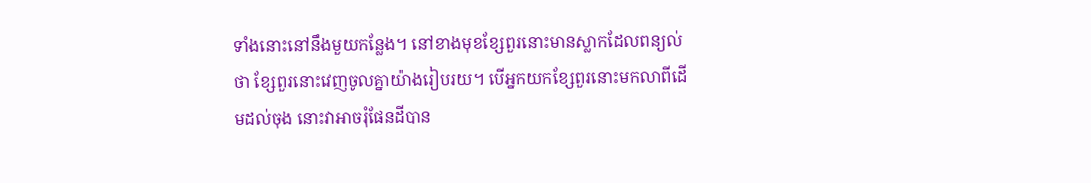ទាំងនោះនៅនឹងមួយកន្លែង។ នៅខាងមុខខ្សែពួរនោះមានស្លាកដែលពន្យល់ថា ខ្សែពួរនោះវេញចូលគ្នាយ៉ាងរៀបរយ។ បើអ្នកយកខ្សែពួរនោះមកលាពីដើមដល់ចុង នោះវាអាចរុំផែនដីបាន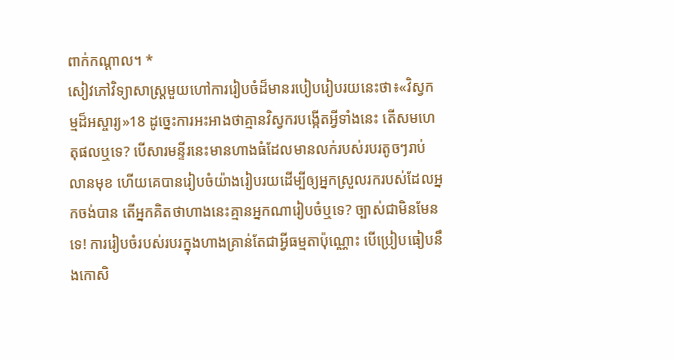ពាក់កណ្ដាល។ *
សៀវភៅវិទ្យាសាស្ត្រមួយហៅការរៀបចំដ៏មានរបៀបរៀបរយនេះថា៖«វិស្វកម្មដ៏អស្ចារ្យ»18 ដូច្នេះការអះអាងថាគ្មានវិស្វករបង្កើតអ្វីទាំងនេះ តើសមហេតុផលឬទេ? បើសារមន្ទីរនេះមានហាងធំដែលមានលក់របស់របរតូចៗរាប់លានមុខ ហើយគេបានរៀបចំយ៉ាងរៀបរយដើម្បីឲ្យអ្នកស្រួលរករបស់ដែលអ្នកចង់បាន តើអ្នកគិតថាហាងនេះគ្មានអ្នកណារៀបចំឬទេ? ច្បាស់ជាមិនមែនទេ! ការរៀបចំរបស់របរក្នុងហាងគ្រាន់តែជាអ្វីធម្មតាប៉ុណ្ណោះ បើប្រៀបធៀបនឹងកោសិ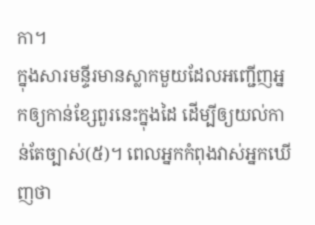កា។
ក្នុងសារមន្ទីរមានស្លាកមួយដែលអញ្ជើញអ្នកឲ្យកាន់ខ្សែពួរនេះក្នុងដៃ ដើម្បីឲ្យយល់កាន់តែច្បាស់(៥)។ ពេលអ្នកកំពុងវាស់អ្នកឃើញថា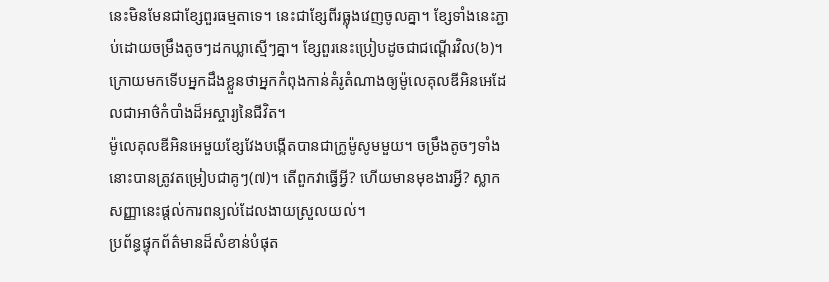នេះមិនមែនជាខ្សែពួរធម្មតាទេ។ នេះជាខ្សែពីរធ្លុងវេញចូលគ្នា។ ខ្សែទាំងនេះភ្ជាប់ដោយចម្រឹងតូចៗដកឃ្លាស្មើៗគ្នា។ ខ្សែពួរនេះប្រៀបដូចជាជណ្ដើរវិល(៦)។ ក្រោយមកទើបអ្នកដឹងខ្លួនថាអ្នកកំពុងកាន់គំរូតំណាងឲ្យម៉ូលេគុលឌីអិនអេដែលជាអាថ៌កំបាំងដ៏អស្ចារ្យនៃជីវិត។
ម៉ូលេគុលឌីអិនអេមួយខ្សែវែងបង្កើតបានជាក្រូម៉ូសូមមួយ។ ចម្រឹងតូចៗទាំងនោះបានត្រូវតម្រៀបជាគូៗ(៧)។ តើពួកវាធ្វើអ្វី? ហើយមានមុខងារអ្វី? ស្លាកសញ្ញានេះផ្ដល់ការពន្យល់ដែលងាយស្រួលយល់។
ប្រព័ន្ធផ្ទុកព័ត៌មានដ៏សំខាន់បំផុត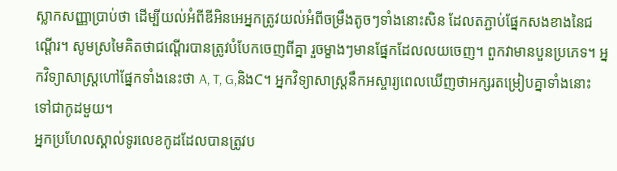ស្លាកសញ្ញាប្រាប់ថា ដើម្បីយល់អំពីឌីអិនអេអ្នកត្រូវយល់អំពីចម្រឹងតូចៗទាំងនោះសិន ដែលតភ្ជាប់ផ្នែកសងខាងនៃជណ្ដើរ។ សូមស្រមៃគិតថាជណ្ដើរបានត្រូវបំបែកចេញពីគ្នា រួចម្ខាងៗមានផ្នែកដែលលយចេញ។ ពួកវាមានបួនប្រភេទ។ អ្នកវិទ្យាសាស្ត្រហៅផ្នែកទាំងនេះថា A, T, G,និងC។ អ្នកវិទ្យាសាស្ត្រនឹកអស្ចារ្យពេលឃើញថាអក្សរតម្រៀបគ្នាទាំងនោះទៅជាកូដមួយ។
អ្នកប្រហែលស្គាល់ទូរលេខកូដដែលបានត្រូវប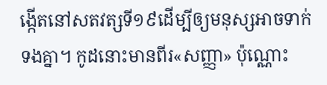ង្កើតនៅសតវត្សទី១៩ដើម្បីឲ្យមនុស្សអាចទាក់ទងគ្នា។ កូដនោះមានពីរ«សញ្ញា» ប៉ុណ្ណោះ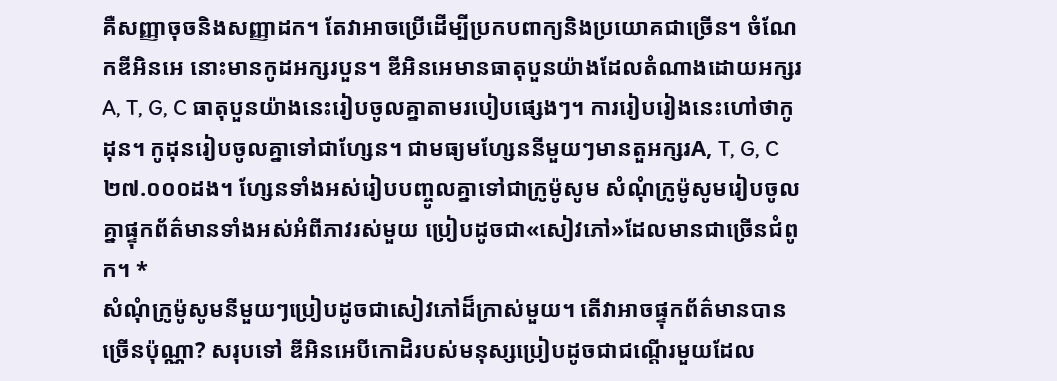គឺសញ្ញាចុចនិងសញ្ញាដក។ តែវាអាចប្រើដើម្បីប្រកបពាក្យនិងប្រយោគជាច្រើន។ ចំណែកឌីអិនអេ នោះមានកូដអក្សរបួន។ ឌីអិនអេមានធាតុបួនយ៉ាងដែលតំណាងដោយអក្សរ A, T, G, C ធាតុបួនយ៉ាងនេះរៀបចូលគ្នាតាមរបៀបផ្សេងៗ។ ការរៀបរៀងនេះហៅថាកូដុន។ កូដុនរៀបចូលគ្នាទៅជាហ្សែន។ ជាមធ្យមហ្សែននីមួយៗមានតួអក្សរA, T, G, C ២៧.០០០ដង។ ហ្សែនទាំងអស់រៀបបញ្ចូលគ្នាទៅជាក្រូម៉ូសូម សំណុំក្រូម៉ូសូមរៀបចូលគ្នាផ្ទុកព័ត៌មានទាំងអស់អំពីភាវរស់មួយ ប្រៀបដូចជា«សៀវភៅ»ដែលមានជាច្រើនជំពូក។ *
សំណុំក្រូម៉ូសូមនីមួយៗប្រៀបដូចជាសៀវភៅដ៏ក្រាស់មួយ។ តើវាអាចផ្ទុកព័ត៌មានបានច្រើនប៉ុណ្ណា? សរុបទៅ ឌីអិនអេបីកោដិរបស់មនុស្សប្រៀបដូចជាជណ្ដើរមួយដែល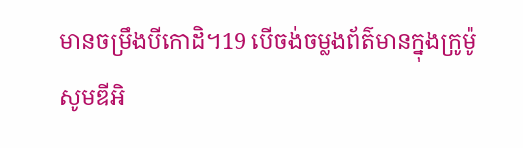មានចម្រឹងបីកោដិ។19 បើចង់ចម្លងព័ត៌មានក្នុងក្រូម៉ូសូមឌីអិ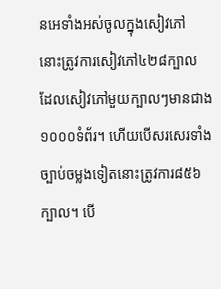នអេទាំងអស់ចូលក្នុងសៀវភៅ នោះត្រូវការសៀវភៅ៤២៨ក្បាល ដែលសៀវភៅមួយក្បាលៗមានជាង១០០០ទំព័រ។ ហើយបើសរសេរទាំងច្បាប់ចម្លងទៀតនោះត្រូវការ៨៥៦ក្បាល។ បើ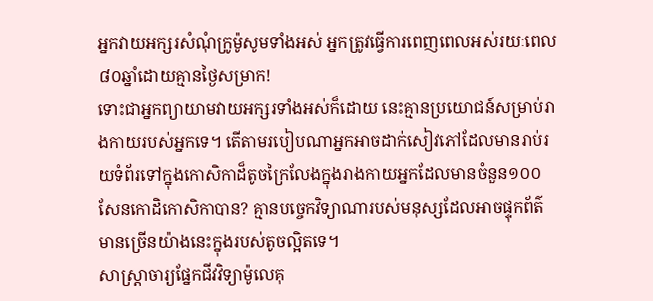អ្នកវាយអក្សរសំណុំក្រូម៉ូសូមទាំងអស់ អ្នកត្រូវធ្វើការពេញពេលអស់រយៈពេល៨០ឆ្នាំដោយគ្មានថ្ងៃសម្រាក!
ទោះជាអ្នកព្យាយាមវាយអក្សរទាំងអស់ក៏ដោយ នេះគ្មានប្រយោជន៍សម្រាប់រាងកាយរបស់អ្នកទេ។ តើតាមរបៀបណាអ្នកអាចដាក់សៀវភៅដែលមានរាប់រយទំព័រទៅក្នុងកោសិកាដ៏តូចក្រៃលែងក្នុងរាងកាយអ្នកដែលមានចំនួន១០០សែនកោដិកោសិកាបាន? គ្មានបច្ចេកវិទ្យាណារបស់មនុស្សដែលអាចផ្ទុកព័ត៌មានច្រើនយ៉ាងនេះក្នុងរបស់តូចល្អិតទេ។
សាស្ត្រាចារ្យផ្នែកជីវវិទ្យាម៉ូលេគុ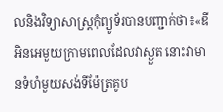លនិងវិទ្យាសាស្ត្រកុំព្យូទ័របានបញ្ជាក់ថា៖«ឌីអិនអេមួយក្រាមពេលដែលវាស្ងួត នោះវាមានទំហំមួយសង់ទីម៉ែត្រគូប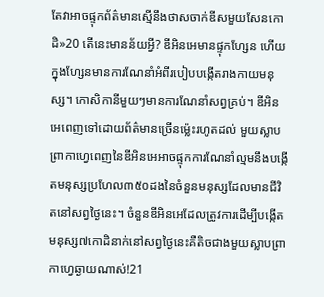តែវាអាចផ្ទុកព័ត៌មានស្មើនឹងថាសចាក់ឌីសមួយសែនកោដិ»20 តើនេះមានន័យអ្វី? ឌីអិនអេមានផ្ទុកហ្សែន ហើយក្នុងហ្សែនមានការណែនាំអំពីរបៀបបង្កើតរាងកាយមនុស្ស។ កោសិកានីមួយៗមានការណែនាំសព្វគ្រប់។ ឌីអិនអេពេញទៅដោយព័ត៌មានច្រើនម្ល៉េះរហូតដល់ មួយស្លាបព្រាកាហ្វេពេញនៃឌីអិនអេអាចផ្ទុកការណែនាំល្មមនឹងបង្កើតមនុស្សប្រហែល៣៥០ដងនៃចំនួនមនុស្សដែលមានជីវិតនៅសព្វថ្ងៃនេះ។ ចំនួនឌីអិនអេដែលត្រូវការដើម្បីបង្កើតមនុស្ស៧កោដិនាក់នៅសព្វថ្ងៃនេះគឺតិចជាងមួយស្លាបព្រាកាហ្វេឆ្ងាយណាស់!21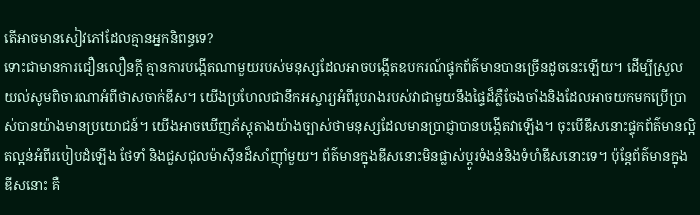តើអាចមានសៀវភៅដែលគ្មានអ្នកនិពន្ធទេ?
ទោះជាមានការជឿនលឿនក្ដី គ្មានការបង្កើតណាមួយរបស់មនុស្សដែលអាចបង្កើតឧបករណ៍ផ្ទុកព័ត៌មានបានច្រើនដូចនេះឡើយ។ ដើម្បីស្រួលយល់សូមពិចារណាអំពីថាសចាក់ឌីស។ យើងប្រហែលជានឹកអស្ចារ្យអំពីរូបរាងរបស់វាជាមួយនឹងផ្ទៃដ៏ភ្លឺចែងចាំងនិងដែលអាចយកមកប្រើប្រាស់បានយ៉ាងមានប្រយោជន៍។ យើងអាចឃើញភ័ស្តុតាងយ៉ាងច្បាស់ថាមនុស្សដែលមានប្រាជ្ញាបានបង្កើតវាឡើង។ ចុះបើឌីសនោះផ្ទុកព័ត៌មានល្អិតល្អន់អំពីរបៀបដំឡើង ថែទាំ និងជួសជុលម៉ាស៊ីនដ៏សាំញ៉ាំមួយ។ ព័ត៌មានក្នុងឌីសនោះមិនផ្លាស់ប្ដូរទំងន់និងទំហំឌីសនោះទេ។ ប៉ុន្តែព័ត៌មានក្នុងឌីសនោះ គឺ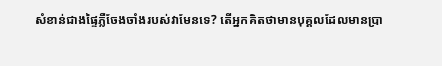សំខាន់ជាងផ្ទៃភ្លឺចែងចាំងរបស់វាមែនទេ? តើអ្នកគិតថាមានបុគ្គលដែលមានប្រា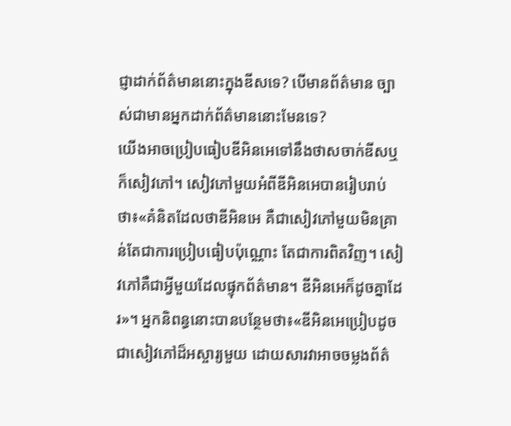ជ្ញាដាក់ព័ត៌មាននោះក្នុងឌីសទេ? បើមានព័ត៌មាន ច្បាស់ជាមានអ្នកដាក់ព័ត៌មាននោះមែនទេ?
យើងអាចប្រៀបធៀបឌីអិនអេទៅនឹងថាសចាក់ឌីសឬក៏សៀវភៅ។ សៀវភៅមួយអំពីឌីអិនអេបានរៀបរាប់ថា៖«គំនិតដែលថាឌីអិនអេ គឺជាសៀវភៅមួយមិនគ្រាន់តែជាការប្រៀបធៀបប៉ុណ្ណោះ តែជាការពិតវិញ។ សៀវភៅគឺជាអ្វីមួយដែលផ្ទុកព័ត៌មាន។ ឌីអិនអេក៏ដូចគ្នាដែរ»។ អ្នកនិពន្ធនោះបានបន្ថែមថា៖«ឌីអិនអេប្រៀបដូចជាសៀវភៅដ៏អស្ចារ្យមួយ ដោយសារវាអាចចម្លងព័ត៌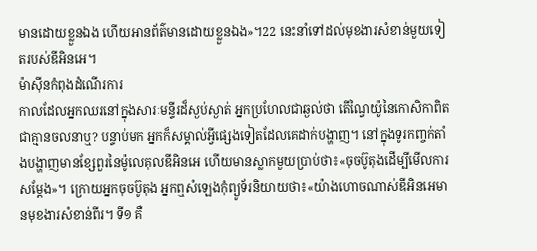មានដោយខ្លួនឯង ហើយអានព័ត៌មានដោយខ្លួនឯង»។22 នេះនាំទៅដល់មុខងារសំខាន់មួយទៀតរបស់ឌីអិនអេ។
ម៉ាស៊ីនកំពុងដំណើរការ
កាលដែលអ្នកឈរនៅក្នុងសារៈមន្ទីរដ៏ស្ងប់ស្ងាត់ អ្នកប្រហែលជាឆ្ងល់ថា តើណ្វៃយ៉ូនៃកោសិកាពិតជាគ្មានចលនាឬ? បន្ទាប់មក អ្នកក៏សម្គាល់អ្វីផ្សេងទៀតដែលគេដាក់បង្ហាញ។ នៅក្នុងទូរកញ្ចក់តាំងបង្ហាញមានខ្សែពួរនៃម៉ូលេគុលឌីអិនអេ ហើយមានស្លាកមួយប្រាប់ថា៖«ចុចប៊ូតុងដើម្បីមើលការសម្ដែង»។ ក្រោយអ្នកចុចប៊ូតុង អ្នកឮសំឡេងកុំព្យូទ័រនិយាយថា៖«យ៉ាងហោចណាស់ឌីអិនអេមានមុខងារសំខាន់ពីរ។ ទី១ គឺ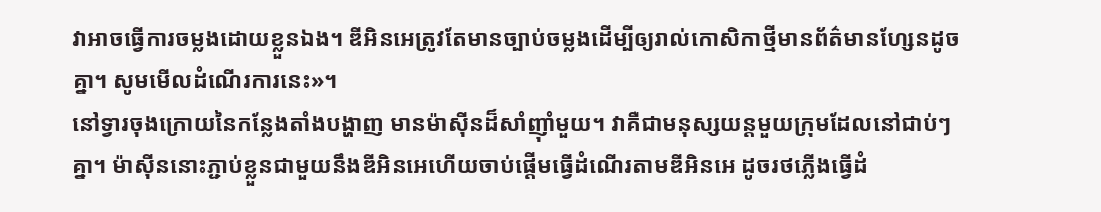វាអាចធ្វើការចម្លងដោយខ្លួនឯង។ ឌីអិនអេត្រូវតែមានច្បាប់ចម្លងដើម្បីឲ្យរាល់កោសិកាថ្មីមានព័ត៌មានហ្សែនដូចគ្នា។ សូមមើលដំណើរការនេះ»។
នៅទ្វារចុងក្រោយនៃកន្លែងតាំងបង្ហាញ មានម៉ាស៊ីនដ៏សាំញ៉ាំមួយ។ វាគឺជាមនុស្សយន្តមួយក្រុមដែលនៅជាប់ៗគ្នា។ ម៉ាស៊ីននោះភ្ជាប់ខ្លួនជាមួយនឹងឌីអិនអេហើយចាប់ផ្ដើមធ្វើដំណើរតាមឌីអិនអេ ដូចរថភ្លើងធ្វើដំ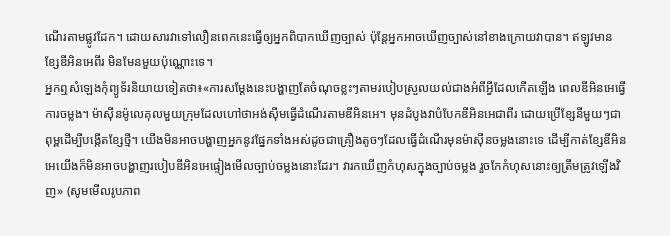ណើរតាមផ្លូវដែក។ ដោយសារវាទៅលឿនពេកនេះធ្វើឲ្យអ្នកពិបាកឃើញច្បាស់ ប៉ុន្តែអ្នកអាចឃើញច្បាស់នៅខាងក្រោយវាបាន។ ឥឡូវមានខ្សែឌីអិនអេពីរ មិនមែនមួយប៉ុណ្ណោះទេ។
អ្នកឮសំឡេងកុំព្យូទ័រនិយាយទៀតថា៖«ការសម្ដែងនេះបង្ហាញតែចំណុចខ្លះៗតាមរបៀបស្រួលយល់ជាងអំពីអ្វីដែលកើតឡើង ពេលឌីអិនអេធ្វើការចម្លង។ ម៉ាស៊ីនម៉ូលេគុលមួយក្រុមដែលហៅថាអង់ស៊ីមធ្វើដំណើរតាមឌីអិនអេ។ មុនដំបូងវាបំបែកឌីអិនអេជាពីរ ដោយប្រើខ្សែនីមួយៗជាពុម្ពដើម្បីបង្កើតខ្សែថ្មី។ យើងមិនអាចបង្ហាញអ្នកនូវផ្នែកទាំងអស់ដូចជាគ្រឿងតូចៗដែលធ្វើដំណើរមុនម៉ាស៊ីនចម្លងនោះទេ ដើម្បីកាត់ខ្សែឌីអិនអេយើងក៏មិនអាចបង្ហាញរបៀបឌីអិនអេផ្ទៀងមើលច្បាប់ចម្លងនោះដែរ។ វារកឃើញកំហុសក្នុងច្បាប់ចម្លង រួចកែកំហុសនោះឲ្យត្រឹមត្រូវឡើងវិញ» (សូមមើលរូបភាព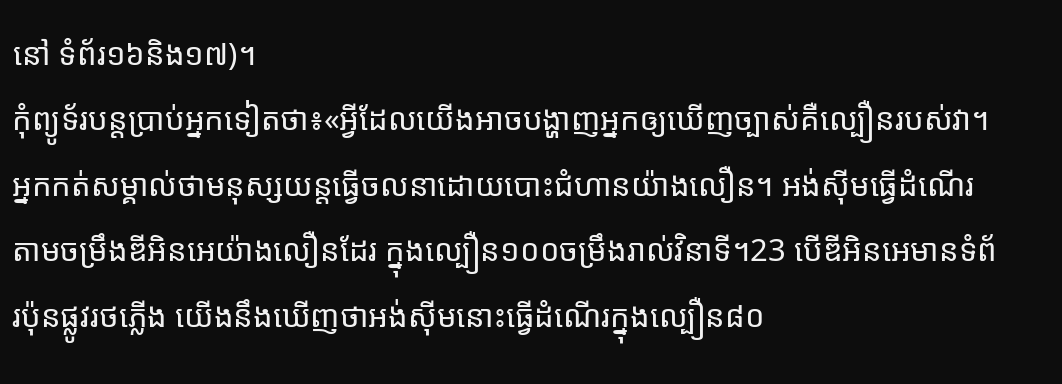នៅ ទំព័រ១៦និង១៧)។
កុំព្យូទ័របន្តប្រាប់អ្នកទៀតថា៖«អ្វីដែលយើងអាចបង្ហាញអ្នកឲ្យឃើញច្បាស់គឺល្បឿនរបស់វា។ អ្នកកត់សម្គាល់ថាមនុស្សយន្តធ្វើចលនាដោយបោះជំហានយ៉ាងលឿន។ អង់ស៊ីមធ្វើដំណើរតាមចម្រឹងឌីអិនអេយ៉ាងលឿនដែរ ក្នុងល្បឿន១០០ចម្រឹងរាល់វិនាទី។23 បើឌីអិនអេមានទំព័រប៉ុនផ្លូវរថភ្លើង យើងនឹងឃើញថាអង់ស៊ីមនោះធ្វើដំណើរក្នុងល្បឿន៨០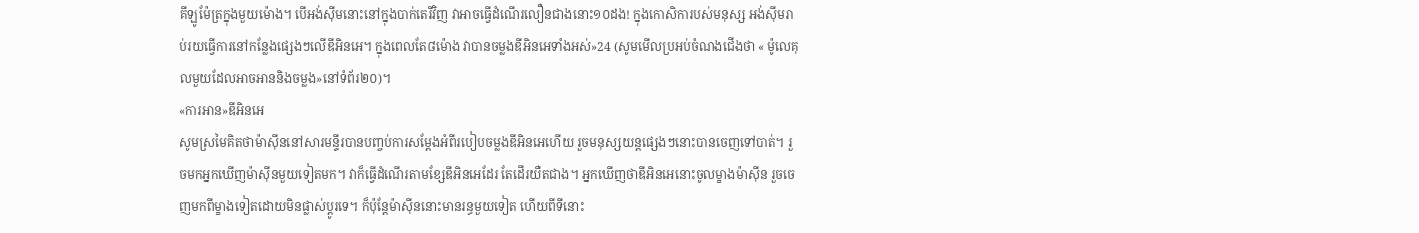គីឡូម៉ែត្រក្នុងមួយម៉ោង។ បើអង់ស៊ីមនោះនៅក្នុងបាក់តេរីវិញ វាអាចធ្វើដំណើរលឿនជាងនោះ១០ដង! ក្នុងកោសិការបស់មនុស្ស អង់ស៊ីមរាប់រយធ្វើការនៅកន្លែងផ្សេងៗលើឌីអិនអេ។ ក្នុងពេលតែ៨ម៉ោង វាបានចម្លងឌីអិនអេទាំងអស់»24 (សូមមើលប្រអប់ចំណងជើងថា « ម៉ូលេគុលមួយដែលអាចអាននិងចម្លង»នៅទំព័រ២០)។
«ការអាន»ឌីអិនអេ
សូមស្រមៃគិតថាម៉ាស៊ីននៅសារមន្ទីរបានបញ្ចប់ការសម្ដែងអំពីរបៀបចម្លងឌីអិនអេហើយ រួចមនុស្សយន្តផ្សេងៗនោះបានចេញទៅបាត់។ រួចមកអ្នកឃើញម៉ាស៊ីនមួយទៀតមក។ វាក៏ធ្វើដំណើរតាមខ្សែឌីអិនអេដែរ តែដើរយឺតជាង។ អ្នកឃើញថាឌីអិនអេនោះចូលម្ខាងម៉ាស៊ីន រួចចេញមកពីម្ខាងទៀតដោយមិនផ្លាស់ប្ដូរទេ។ ក៏ប៉ុន្តែម៉ាស៊ីននោះមានរន្ធមួយទៀត ហើយពីទីនោះ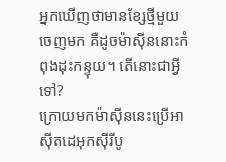អ្នកឃើញថាមានខ្សែថ្មីមួយចេញមក គឺដូចម៉ាស៊ីននោះកំពុងដុះកន្ទុយ។ តើនោះជាអ្វីទៅ?
ក្រោយមកម៉ាស៊ីននេះប្រើអាស៊ីតដេអុកស៊ីរីបូ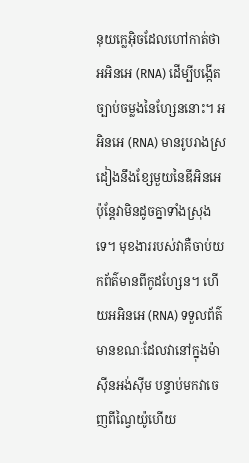នុយក្លេអ៊ិចដែលហៅកាត់ថា អអិនអេ (RNA) ដើម្បីបង្កើតច្បាប់ចម្លងនៃហ្សែននោះ។ អអិនអេ (RNA) មានរូបរាងស្រដៀងនឹងខ្សែមួយនៃឌីអិនអេ ប៉ុន្តែវាមិនដូចគ្នាទាំងស្រុងទេ។ មុខងាររបស់វាគឺចាប់យកព័ត៌មានពីកូដហ្សែន។ ហើយអអិនអេ (RNA) ទទួលព័ត៌មានខណៈដែលវានៅក្នុងម៉ាស៊ីនអង់ស៊ីម បន្ទាប់មកវាចេញពីណ្វៃយ៉ូហើយ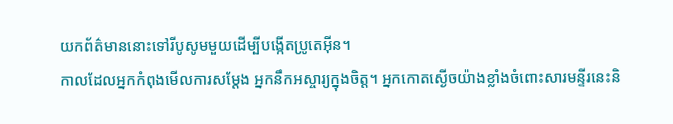យកព័ត៌មាននោះទៅរីបូសូមមួយដើម្បីបង្កើតប្រូតេអ៊ីន។
កាលដែលអ្នកកំពុងមើលការសម្ដែង អ្នកនឹកអស្ចារ្យក្នុងចិត្ត។ អ្នកកោតស្ងើចយ៉ាងខ្លាំងចំពោះសារមន្ទីរនេះនិ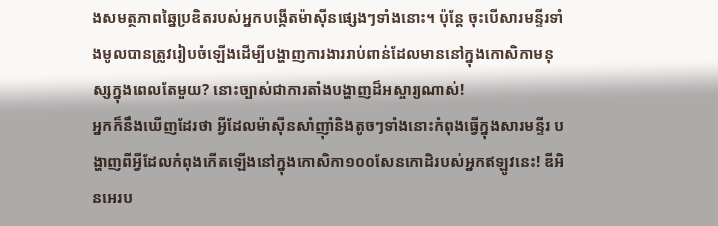ងសមត្ថភាពឆ្នៃប្រឌិតរបស់អ្នកបង្កើតម៉ាស៊ីនផ្សេងៗទាំងនោះ។ ប៉ុន្តែ ចុះបើសារមន្ទីរទាំងមូលបានត្រូវរៀបចំឡើងដើម្បីបង្ហាញការងាររាប់ពាន់ដែលមាននៅក្នុងកោសិកាមនុស្សក្នុងពេលតែមួយ? នោះច្បាស់ជាការតាំងបង្ហាញដ៏អស្ចារ្យណាស់!
អ្នកក៏នឹងឃើញដែរថា អ្វីដែលម៉ាស៊ីនសាំញ៉ាំនិងតូចៗទាំងនោះកំពុងធ្វើក្នុងសារមន្ទីរ បង្ហាញពីអ្វីដែលកំពុងកើតឡើងនៅក្នុងកោសិកា១០០សែនកោដិរបស់អ្នកឥឡូវនេះ! ឌីអិនអេរប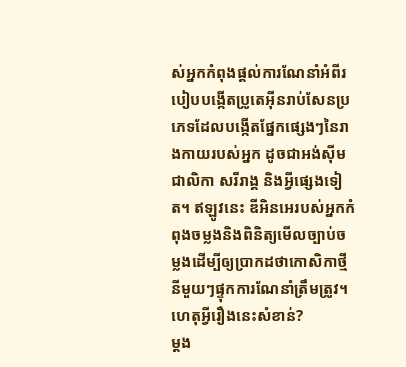ស់អ្នកកំពុងផ្ដល់ការណែនាំអំពីរបៀបបង្កើតប្រូតេអ៊ីនរាប់សែនប្រភេទដែលបង្កើតផ្នែកផ្សេងៗនៃរាងកាយរបស់អ្នក ដូចជាអង់ស៊ីម ជាលិកា សរីរាង្គ និងអ្វីផ្សេងទៀត។ ឥឡូវនេះ ឌីអិនអេរបស់អ្នកកំពុងចម្លងនិងពិនិត្យមើលច្បាប់ចម្លងដើម្បីឲ្យប្រាកដថាកោសិកាថ្មីនីមួយៗផ្ទុកការណែនាំត្រឹមត្រូវ។
ហេតុអ្វីរឿងនេះសំខាន់?
ម្ដង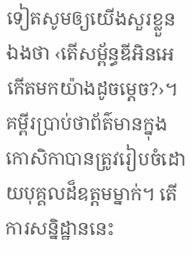ទៀតសូមឲ្យយើងសួរខ្លួនឯងថា ‹តើសម្ព័ន្ធឌីអិនអេកើតមកយ៉ាងដូចម្ដេច?›។ គម្ពីរប្រាប់ថាព័ត៌មានក្នុងកោសិកាបានត្រូវរៀបចំដោយបុគ្គលដ៏ឧត្ដមម្នាក់។ តើការសន្និដ្ឋាននេះ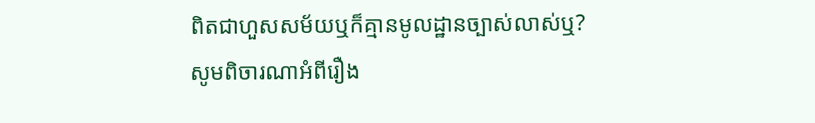ពិតជាហួសសម័យឬក៏គ្មានមូលដ្ឋានច្បាស់លាស់ឬ?
សូមពិចារណាអំពីរឿង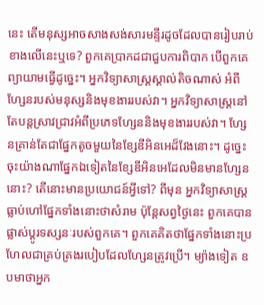នេះ តើមនុស្សអាចសាងសង់សារមន្ទីរដូចដែលបានរៀបរាប់ខាងលើនេះឬទេ? ពួកគេប្រាកដជាជួបការពិបាក បើពួកគេព្យាយាមធ្វើដូច្នេះ។ អ្នកវិទ្យាសាស្ត្រស្គាល់តិចណាស់ អំពីហ្សែនរបស់មនុស្សនិងមុខងាររបស់វា។ អ្នកវិទ្យាសាស្ត្រនៅតែបន្តស្រាវជ្រាវអំពីប្រភេទហ្សែននិងមុខងាររបស់វា។ ហ្សែនគ្រាន់តែជាផ្នែកតូចមួយនៃខ្សែឌីអិនអេដ៏វែងនោះ។ ដូច្នេះ ចុះយ៉ាងណាផ្នែកឯទៀតនៃខ្សែឌីអិនអេដែលមិនមានហ្សែននោះ? តើនោះមានប្រយោជន៍អ្វីទៅ? ពីមុន អ្នកវិទ្យាសាស្ត្រធ្លាប់ហៅផ្នែកទាំងនោះថាសំរាម ប៉ុន្តែសព្វថ្ងៃនេះ ពួកគេបានផ្លាស់ប្ដូរទស្សនៈរបស់ពួកគេ។ ពួកគេគិតថាផ្នែកទាំងនោះប្រហែលជាគ្រប់គ្រងរបៀបដែលហ្សែនត្រូវប្រើ។ ម្យ៉ាងទៀត ឧបមាថាអ្នក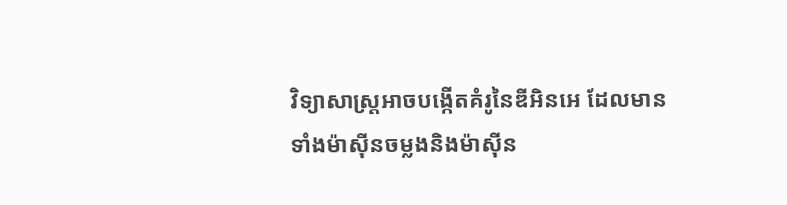វិទ្យាសាស្ត្រអាចបង្កើតគំរូនៃឌីអិនអេ ដែលមានទាំងម៉ាស៊ីនចម្លងនិងម៉ាស៊ីន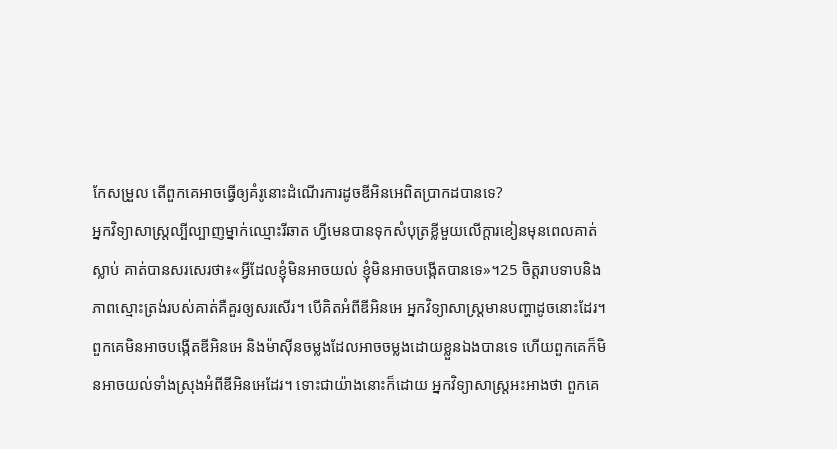កែសម្រួល តើពួកគេអាចធ្វើឲ្យគំរូនោះដំណើរការដូចឌីអិនអេពិតប្រាកដបានទេ?
អ្នកវិទ្យាសាស្ត្រល្បីល្បាញម្នាក់ឈ្មោះរីឆាត ហ្វីមេនបានទុកសំបុត្រខ្លីមួយលើក្ដារខៀនមុនពេលគាត់ស្លាប់ គាត់បានសរសេរថា៖«អ្វីដែលខ្ញុំមិនអាចយល់ ខ្ញុំមិនអាចបង្កើតបានទេ»។25 ចិត្តរាបទាបនិងភាពស្មោះត្រង់របស់គាត់គឺគួរឲ្យសរសើរ។ បើគិតអំពីឌីអិនអេ អ្នកវិទ្យាសាស្ត្រមានបញ្ហាដូចនោះដែរ។ ពួកគេមិនអាចបង្កើតឌីអិនអេ និងម៉ាស៊ីនចម្លងដែលអាចចម្លងដោយខ្លួនឯងបានទេ ហើយពួកគេក៏មិនអាចយល់ទាំងស្រុងអំពីឌីអិនអេដែរ។ ទោះជាយ៉ាងនោះក៏ដោយ អ្នកវិទ្យាសាស្ត្រអះអាងថា ពួកគេ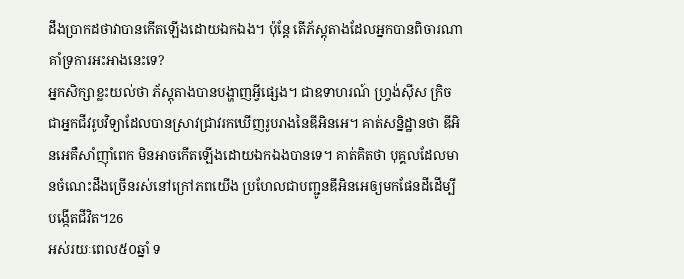ដឹងប្រាកដថាវាបានកើតឡើងដោយឯកឯង។ ប៉ុន្តែ តើភ័ស្តុតាងដែលអ្នកបានពិចារណាគាំទ្រការអះអាងនេះទេ?
អ្នកសិក្សាខ្លះយល់ថា ភ័ស្តុតាងបានបង្ហាញអ្វីផ្សេង។ ជាឧទាហរណ៍ ហ្វ្រង់ស៊ីស ក្រិច ជាអ្នកជីវរូបវិទ្យាដែលបានស្រាវជ្រាវរកឃើញរូបរាងនៃឌីអិនអេ។ គាត់សន្និដ្ឋានថា ឌីអិនអេគឺសាំញ៉ាំពេក មិនអាចកើតឡើងដោយឯកឯងបានទេ។ គាត់គិតថា បុគ្គលដែលមានចំណេះដឹងច្រើនរស់នៅក្រៅភពយើង ប្រហែលជាបញ្ជូនឌីអិនអេឲ្យមកផែនដីដើម្បីបង្កើតជីវិត។26
អស់រយៈពេល៥០ឆ្នាំ ទ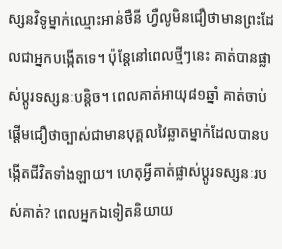ស្សនវិទូម្នាក់ឈ្មោះអាន់ថឺនី ហ្វឺលូមិនជឿថាមានព្រះដែលជាអ្នកបង្កើតទេ។ ប៉ុន្តែនៅពេលថ្មីៗនេះ គាត់បានផ្លាស់ប្ដូរទស្សនៈបន្តិច។ ពេលគាត់អាយុ៨១ឆ្នាំ គាត់ចាប់ផ្ដើមជឿថាច្បាស់ជាមានបុគ្គលវៃឆ្លាតម្នាក់ដែលបានបង្កើតជីវិតទាំងឡាយ។ ហេតុអ្វីគាត់ផ្លាស់ប្ដូរទស្សនៈរបស់គាត់? ពេលអ្នកឯទៀតនិយាយ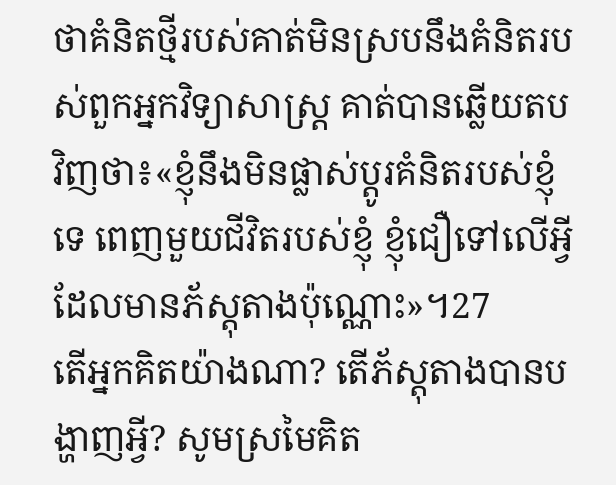ថាគំនិតថ្មីរបស់គាត់មិនស្របនឹងគំនិតរបស់ពួកអ្នកវិទ្យាសាស្ត្រ គាត់បានឆ្លើយតបវិញថា៖«ខ្ញុំនឹងមិនផ្លាស់ប្ដូរគំនិតរបស់ខ្ញុំទេ ពេញមួយជីវិតរបស់ខ្ញុំ ខ្ញុំជឿទៅលើអ្វីដែលមានភ័ស្តុតាងប៉ុណ្ណោះ»។27
តើអ្នកគិតយ៉ាងណា? តើភ័ស្តុតាងបានបង្ហាញអ្វី? សូមស្រមៃគិត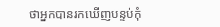ថាអ្នកបានរកឃើញបន្ទប់កុំ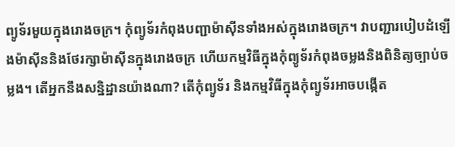ព្យូទ័រមួយក្នុងរោងចក្រ។ កុំព្យូទ័រកំពុងបញ្ជាម៉ាស៊ីនទាំងអស់ក្នុងរោងចក្រ។ វាបញ្ជារបៀបដំឡើងម៉ាស៊ីននិងថែរក្សាម៉ាស៊ីនក្នុងរោងចក្រ ហើយកម្មវិធីក្នុងកុំព្យូទ័រកំពុងចម្លងនិងពិនិត្យច្បាប់ចម្លង។ តើអ្នកនឹងសន្និដ្ឋានយ៉ាងណា? តើកុំព្យូទ័រ និងកម្មវិធីក្នុងកុំព្យូទ័រអាចបង្កើត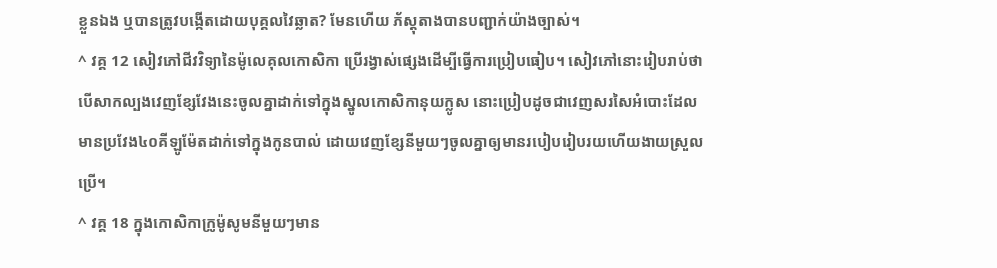ខ្លួនឯង ឬបានត្រូវបង្កើតដោយបុគ្គលវៃឆ្លាត? មែនហើយ ភ័ស្តុតាងបានបញ្ជាក់យ៉ាងច្បាស់។
^ វគ្គ 12 សៀវភៅជីវវិទ្យានៃម៉ូលេគុលកោសិកា ប្រើរង្វាស់ផ្សេងដើម្បីធ្វើការប្រៀបធៀប។ សៀវភៅនោះរៀបរាប់ថា បើសាកល្បងវេញខ្សែវែងនេះចូលគ្នាដាក់ទៅក្នុងស្នូលកោសិកានុយក្លូស នោះប្រៀបដូចជាវេញសរសៃអំបោះដែលមានប្រវែង៤០គីឡូម៉ែតដាក់ទៅក្នុងកូនបាល់ ដោយវេញខ្សែនីមួយៗចូលគ្នាឲ្យមានរបៀបរៀបរយហើយងាយស្រួលប្រើ។
^ វគ្គ 18 ក្នុងកោសិកាក្រូម៉ូសូមនីមួយៗមាន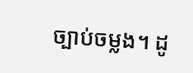ច្បាប់ចម្លង។ ដូ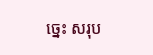ច្នេះ សរុប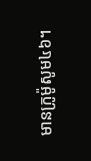មានក្រូម៉ូសូម៤៦។